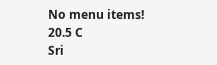No menu items!
20.5 C
Sri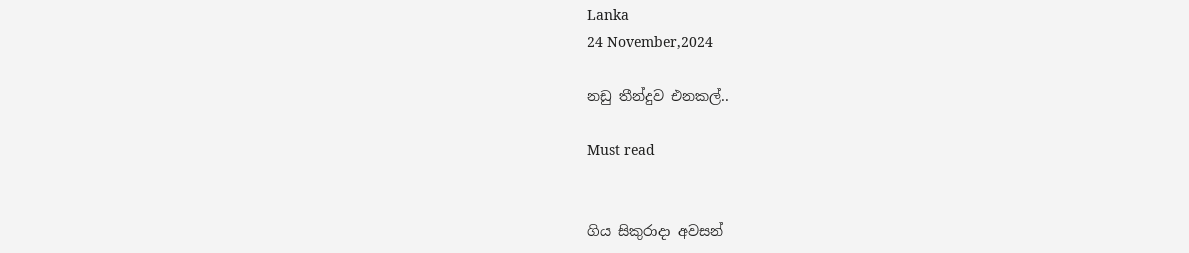Lanka
24 November,2024

නඩු තීන්දුව එනකල්..

Must read


ගිය සිකුරාදා අවසන්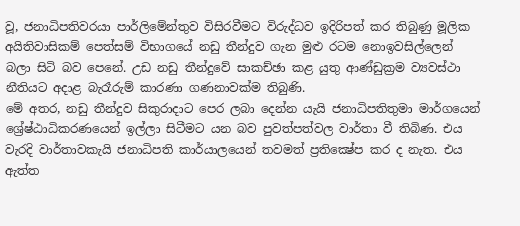වූ, ජනාධිපතිවරයා පාර්ලිමේන්තුව විසිරවීමට විරුද්ධව ඉදිරිපත් කර තිබුණු මූලික අයිතිවාසිකම් පෙත්සම් විභාගයේ නඩු තීන්දුව ගැන මුළු රටම නොඉවසිල්ලෙන් බලා සිටි බව පෙනේ. උඩ නඩු තීන්දුවේ සාකච්ඡා කළ යුතු ආණ්ඩුක්‍රම ව්‍යවස්ථා නීතියට අදාළ බැරෑරුම් කාරණා ගණනාවක්ම තිබුණි.
මේ අතර, නඩු තීන්දුව සිකුරාදාට පෙර ලබා දෙන්න යැයි ජනාධිපතිතුමා මාර්ගයෙන් ශ්‍රේෂ්ඨාධිකරණයෙන් ඉල්ලා සිටීමට යන බව පුවත්පත්වල වාර්තා වී තිබිණ. එය වැරදි වාර්තාවකැයි ජනාධිපති කාර්යාලයෙන් තවමත් ප්‍රතික්‍ෂේප කර ද නැත. එය ඇත්ත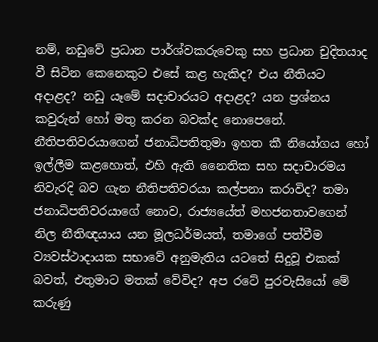නම්, නඩුවේ ප්‍රධාන පාර්ශ්වකරුවෙකු සහ ප්‍රධාන චුදිතයාද වී සිටින කෙනෙකුට එසේ කළ හැකිද? එය නීතියට අදාළද? නඩු යෑමේ සදාචාරයට අදාළද? යන ප්‍රශ්නය කවුරුන් හෝ මතු කරන බවක්ද නොපෙනේ. නීතිපතිවරයාගෙන් ජනාධිපතිතුමා ඉහත කී නියෝගය හෝ ඉල්ලීම කළහොත්, එහි ඇති නෛතික සහ සදාචාරමය නිවැරදි බව ගැන නීතිපතිවරයා කල්පනා කරාවිද? තමා ජනාධිපතිවරයාගේ නොව, රාජ්‍යයේත් මහජනතාවගෙන් නිල නීතිඥයාය යන මූලධර්මයත්, තමාගේ පත්වීම ව්‍යවස්ථාදායක සභාවේ අනුමැතිය යටතේ සිදුවූ එකක් බවත්, එතුමාට මතක් වේවිද? අප රටේ පුරවැසියෝ මේ කරුණු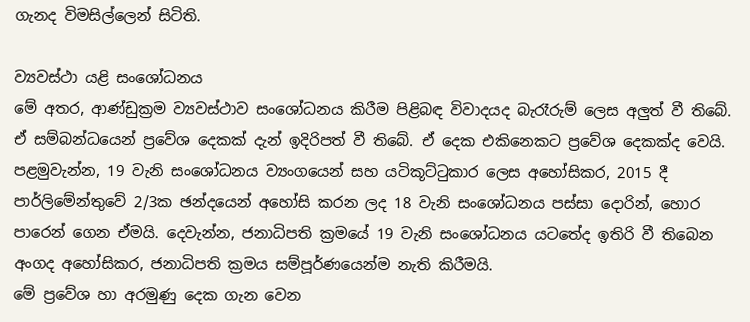ගැනද විමසිල්ලෙන් සිටිති.

ව්‍යවස්ථා යළි සංශෝධනය
මේ අතර, ආණ්ඩුක්‍රම ව්‍යවස්ථාව සංශෝධනය කිරීම පිළිබඳ විවාදයද බැරෑරුම් ලෙස අලුත් වී තිබේ. ඒ සම්බන්ධයෙන් ප්‍රවේශ දෙකක් දැන් ඉදිරිපත් වී තිබේ. ඒ දෙක එකිනෙකට ප්‍රවේශ දෙකක්ද වෙයි.
පළමුවැන්න, 19 වැනි සංශෝධනය ව්‍යංගයෙන් සහ යටිකූට්ටුකාර ලෙස අහෝසිකර, 2015 දී පාර්ලිමේන්තුවේ 2/3ක ඡන්දයෙන් අහෝසි කරන ලද 18 වැනි සංශෝධනය පස්සා දොරින්, හොර පාරෙන් ගෙන ඒමයි. දෙවැන්න, ජනාධිපති ක්‍රමයේ 19 වැනි සංශෝධනය යටතේද ඉතිරි වී තිබෙන අංගද අහෝසිකර, ජනාධිපති ක්‍රමය සම්පූර්ණයෙන්ම නැති කිරීමයි.
මේ ප්‍රවේශ හා අරමුණු දෙක ගැන වෙන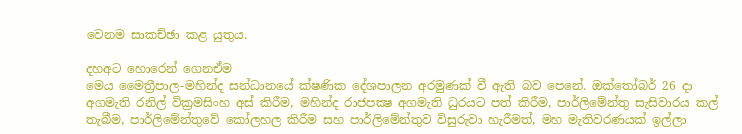වෙනම සාකච්ඡා කළ යුතුය.

දහඅට හොරෙන් ගෙනඒම
මෙය මෛත්‍රීපාල-මහින්ද සන්ධානයේ ක්ෂණික දේශපාලන අරමුණක් වී ඇති බව පෙනේ. ඔක්තෝබර් 26 දා අගමැති රනිල් වික්‍රමසිංහ අස් කිරීම, මහින්ද රාජපක්‍ෂ අගමැති ධුරයට පත් කිරීම, පාර්ලිමේන්තු සැසිවාරය කල් තැබීම, පාර්ලිමේන්තුවේ කෝලහල කිරීම සහ පාර්ලිමේන්තුව විසුරුවා හැරීමත්, මහ මැතිවරණයක් ඉල්ලා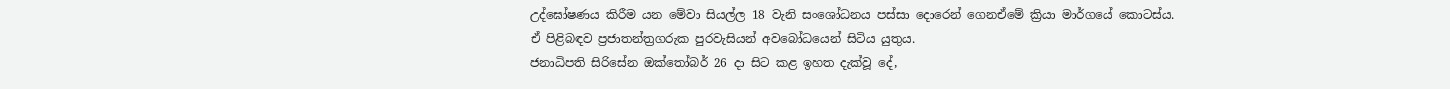උද්ඝෝෂණය කිරීම යන මේවා සියල්ල 18 වැනි සංශෝධනය පස්සා දොරෙන් ගෙනඒමේ ක්‍රියා මාර්ගයේ කොටස්ය. ඒ පිළිබඳව ප්‍රජාතන්ත්‍රගරුක පුරවැසියන් අවබෝධයෙන් සිටිය යුතුය.
ජනාධිපති සිරිසේන ඔක්තෝබර් 26 දා සිට කළ ඉහත දැක්වූ දේ,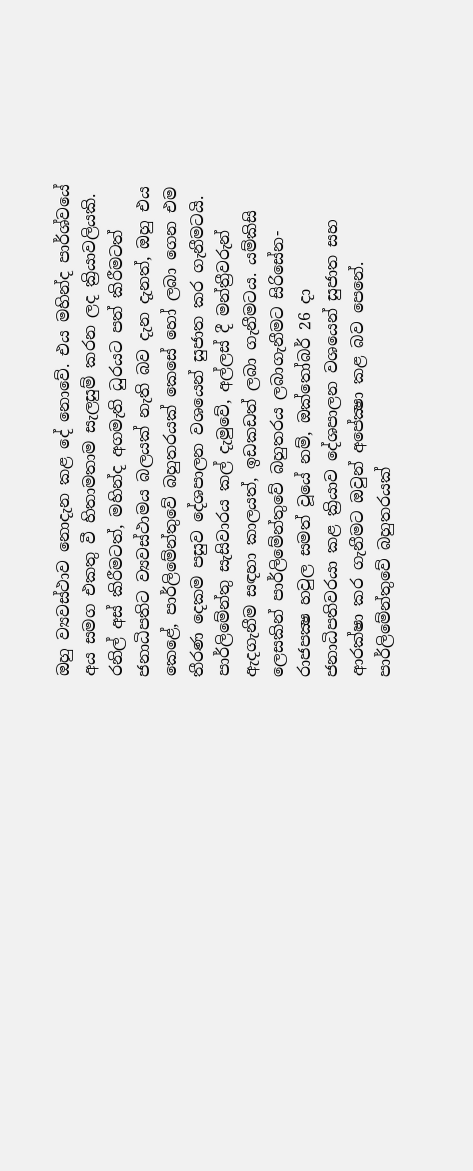ඔහු ව්‍යවස්ථාව නොදැන කළ දේ නොවේ. එය මහින්ද පාර්ශ්වයේ අය සමග එකතු වී හිතාමතාම සැලසුම් කරන ලද ක්‍රියාවලියකි. රනිල් අස් කිරීමටත්, මහින්ද අගමැති ධුරයට පත් කිරීමටත් ජනාධිපතිට ව්‍යවස්ථාමය බලයක් නැති බව දැන දැනත්, ඔහු එය කෙළේ, පාර්ලිමේන්තුවේ බහුතරයක් කෙසේ හෝ ලබා ගෙන එම තීරණ දෙකම පසුව දේශපාලන වශයෙන් සුජාත කර ගැනීමටයි. පාර්ලිමේන්තු සැසිවාරය කල් දැමුවේ, අල්ලස් දී මන්ත්‍රීවරුන් ඇදගැනීම සඳහා කාලයත්, ඉඩකඩත් ලබා ගැනීමටය. යම්කිසි ලෙසකින් පාර්ලිමේන්තුවේ බහුතරය ලබාගැනීමට සිරිසේන-රාජපක්‍ෂ හවුල සමත් වූයේ නම්, ඔක්තෝබර් 26 දා ජනාධිපතිවරයා කළ ක්‍රියාව දේශපාලන වශයෙන් සුජාත සහ ආරක්ෂා කර ගැනීමට ඔවුන් අපේක්‍ෂා කළ බව පෙනේ. පාර්ලිමේන්තුවේ බහුතරයක්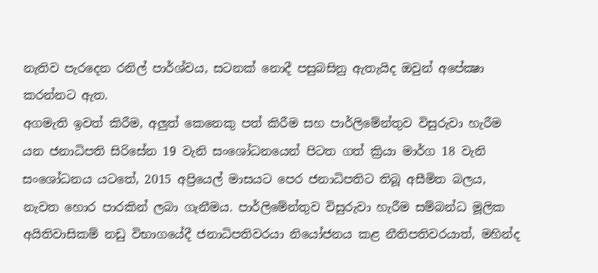නැතිව පැරදෙන රනිල් පාර්ශ්වය, සටනක් නොදී පසුබසිනු ඇතැයිද ඔවුන් අපේක්‍ෂා කරන්නට ඇත.
අගමැති ඉවත් කිරීම, අලුත් කෙනෙකු පත් කිරීම සහ පාර්ලිමේන්තුව විසුරුවා හැරීම යන ජනාධිපති සිරිසේන 19 වැනි සංශෝධනයෙන් පිටත ගත් ක්‍රියා මාර්ග 18 වැනි සංශෝධනය යටතේ, 2015 අප්‍රියෙල් මාසයට පෙර ජනාධිපතිට තිබූ අසීමිත බලය, නැවත හොර පාරකින් ලබා ගැනීමය. පාර්ලිමේන්තුව විසුරුවා හැරීම සම්බන්ධ මූලික අයිතිවාසිකම් නඩු විභාගයේදී ජනාධිපතිවරයා නියෝජනය කළ නීතිපතිවරයාත්, මහින්ද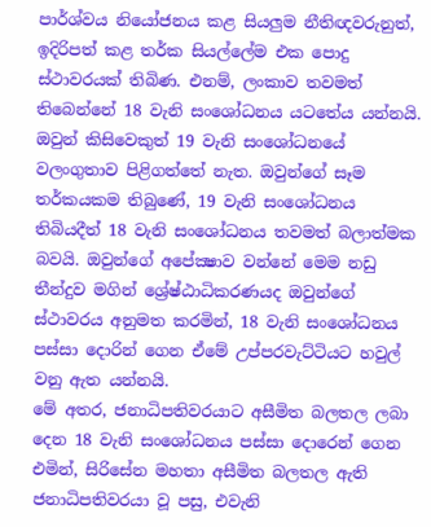පාර්ශ්වය නියෝජනය කළ සියලුම නීතිඥවරුනුත්, ඉදිරිපත් කළ තර්ක සියල්ලේම එක පොදු ස්ථාවරයක් තිබිණ. එනම්, ලංකාව තවමත් තිබෙන්නේ 18 වැනි සංශෝධනය යටතේය යන්නයි. ඔවුන් කිසිවෙකුත් 19 වැනි සංශෝධනයේ වලංගුතාව පිළිගත්තේ නැත. ඔවුන්ගේ සෑම තර්කයකම තිබුණේ, 19 වැනි සංශෝධනය තිබියදීත් 18 වැනි සංශෝධනය තවමත් බලාත්මක බවයි. ඔවුන්ගේ අපේක්‍ෂාව වන්නේ මෙම නඩු තීන්දුව මගින් ශ්‍රේෂ්ඨාධිකරණයද ඔවුන්ගේ ස්ථාවරය අනුමත කරමින්, 18 වැනි සංශෝධනය පස්සා දොරින් ගෙන ඒමේ උප්පරවැට්ටියට හවුල් වනු ඇත යන්නයි.
මේ අතර, ජනාධිපතිවරයාට අසීමිත බලතල ලබා දෙන 18 වැනි සංශෝධනය පස්සා දොරෙන් ගෙන එමින්, සිරිසේන මහතා අසීමිත බලතල ඇති ජනාධිපතිවරයා වූ පසු, එවැනි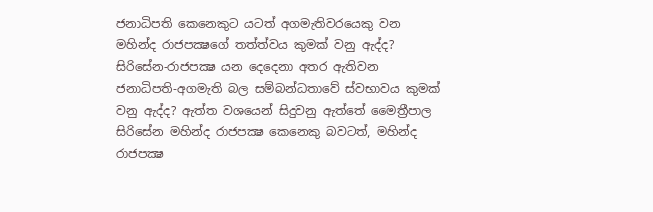ජනාධිපති කෙනෙකුට යටත් අගමැතිවරයෙකු වන මහින්ද රාජපක්‍ෂගේ තත්ත්වය කුමක් වනු ඇද්ද? සිරිසේන-රාජපක්‍ෂ යන දෙදෙනා අතර ඇතිවන ජනාධිපති-අගමැති බල සම්බන්ධතාවේ ස්වභාවය කුමක් වනු ඇද්ද? ඇත්ත වශයෙන් සිදුවනු ඇත්තේ මෛත්‍රීපාල සිරිසේන මහින්ද රාජපක්‍ෂ කෙනෙකු බවටත්, මහින්ද රාජපක්‍ෂ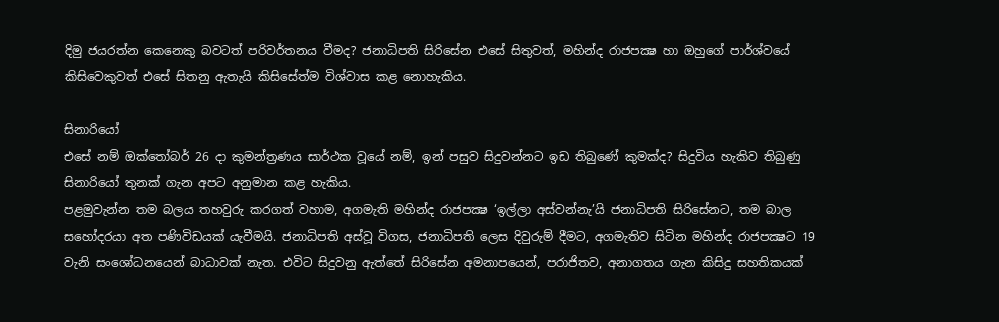දිමු ජයරත්න කෙනෙකු බවටත් පරිවර්තනය වීමද? ජනාධිපති සිරිසේන එසේ සිතුවත්, මහින්ද රාජපක්‍ෂ හා ඔහුගේ පාර්ශ්වයේ කිසිවෙකුවත් එසේ සිතනු ඇතැයි කිසිසේත්ම විශ්වාස කළ නොහැකිය.

සිනාරියෝ
එසේ නම් ඔක්තෝබර් 26 දා කුමන්ත්‍රණය සාර්ථක වූයේ නම්, ඉන් පසුව සිදුවන්නට ඉඩ තිබුණේ කුමක්ද? සිදුවිය හැකිව තිබුණු සිනාරියෝ තුනක් ගැන අපට අනුමාන කළ හැකිය.
පළමුවැන්න තම බලය තහවුරු කරගත් වහාම, අගමැති මහින්ද රාජපක්‍ෂ ‘ඉල්ලා අස්වන්නැ’යි ජනාධිපති සිරිසේනට, තම බාල සහෝදරයා අත පණිවිඩයක් යැවීමයි. ජනාධිපති අස්වූ විගස, ජනාධිපති ලෙස දිවුරුම් දීමට, අගමැතිව සිටින මහින්ද රාජපක්‍ෂට 19 වැනි සංශෝධනයෙන් බාධාවක් නැත. එවිට සිදුවනු ඇත්තේ සිරිසේන අමනාපයෙන්, පරාජිතව, අනාගතය ගැන කිසිදු සහතිකයක්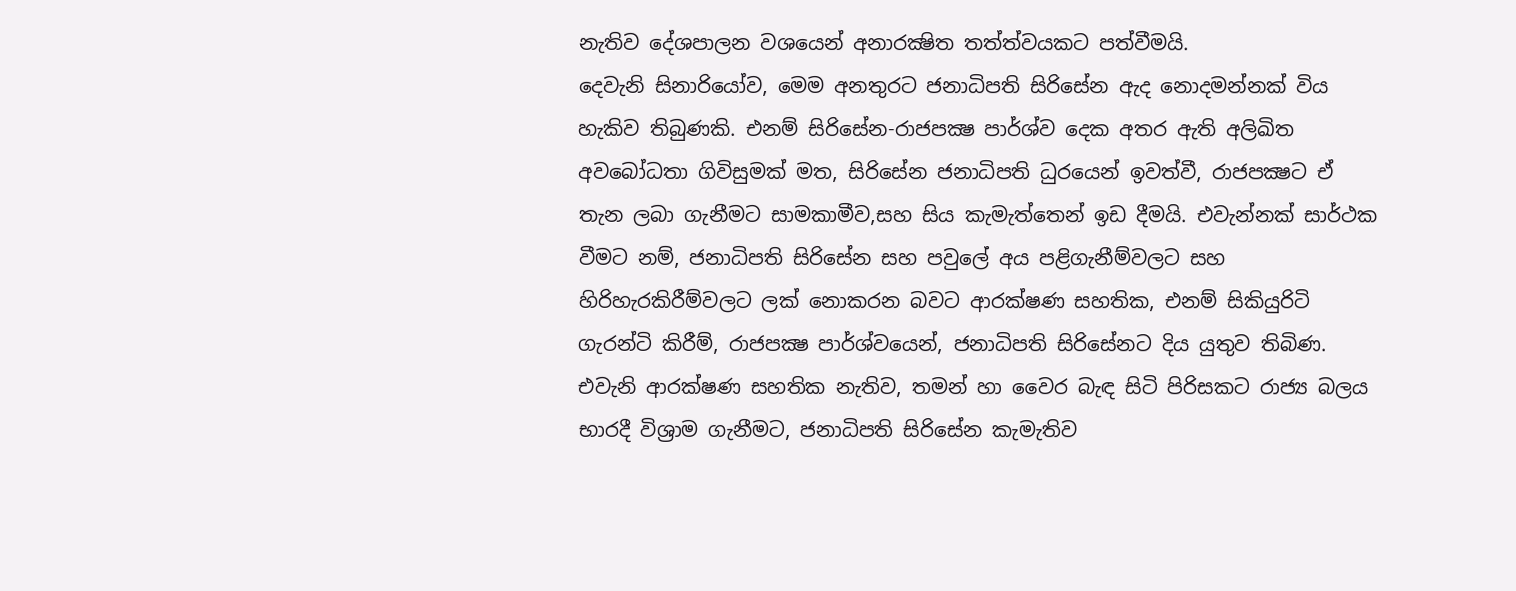නැතිව දේශපාලන වශයෙන් අනාරක්‍ෂිත තත්ත්වයකට පත්වීමයි.
දෙවැනි සිනාරියෝව, මෙම අනතුරට ජනාධිපති සිරිසේන ඇද නොදමන්නක් විය හැකිව තිබුණකි. එනම් සිරිසේන-රාජපක්‍ෂ පාර්ශ්ව දෙක අතර ඇති අලිඛිත අවබෝධතා ගිවිසුමක් මත, සිරිසේන ජනාධිපති ධුරයෙන් ඉවත්වී, රාජපක්‍ෂට ඒ තැන ලබා ගැනීමට සාමකාමීව,සහ සිය කැමැත්තෙන් ඉඩ දීමයි. එවැන්නක් සාර්ථක වීමට නම්, ජනාධිපති සිරිසේන සහ පවුලේ අය පළිගැනීම්වලට සහ හිරිහැරකිරීම්වලට ලක් නොකරන බවට ආරක්ෂණ සහතික, එනම් සිකියුරිටි ගැරන්ටි කිරීම්, රාජපක්‍ෂ පාර්ශ්වයෙන්, ජනාධිපති සිරිසේනට දිය යුතුව තිබිණ. එවැනි ආරක්ෂණ සහතික නැතිව, තමන් හා වෛර බැඳ සිටි පිරිසකට රාජ්‍ය බලය භාරදී විශ්‍රාම ගැනීමට, ජනාධිපති සිරිසේන කැමැතිව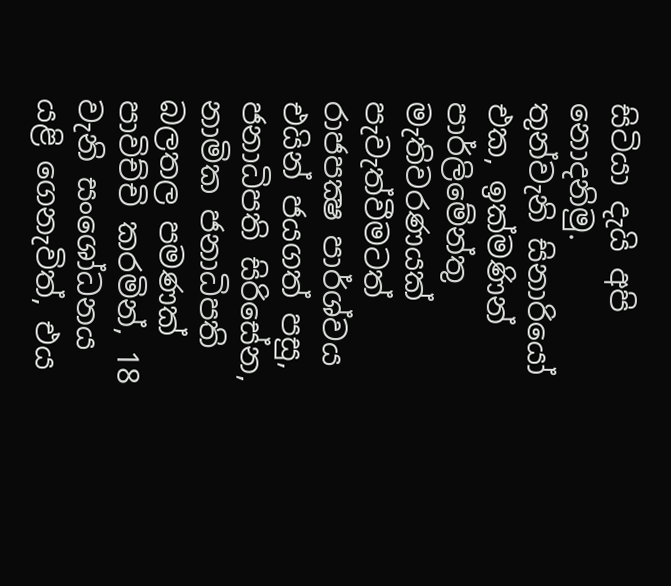සිටියා දැයි අපි නොදනිමු.
තුන්වැනි සිනාරියෝ එක, ඉක්මණින් පාර්ලිමේන්තු මැතිවරණයක් පැවැත්වීමටත් රාජපක්‍ෂ පාර්ශ්වය එයින් ජයගත් පසු, ජනාධිපති සිරිසේන, නාමික ජනාධිපති බලතල පමණක් පාවිච්චි කරමින්, 18 වැනි සංශෝධනය යළි ගෙනැවිත්, එය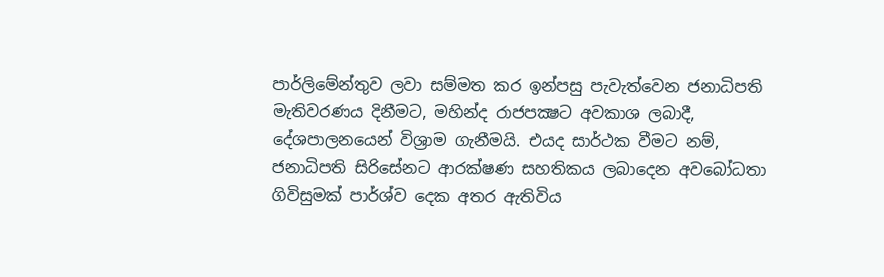පාර්ලිමේන්තුව ලවා සම්මත කර ඉන්පසු පැවැත්වෙන ජනාධිපති මැතිවරණය දිනීමට, මහින්ද රාජපක්‍ෂට අවකාශ ලබාදී, දේශපාලනයෙන් විශ්‍රාම ගැනීමයි. එයද සාර්ථක වීමට නම්, ජනාධිපති සිරිසේනට ආරක්ෂණ සහතිකය ලබාදෙන අවබෝධතා ගිවිසුමක් පාර්ශ්ව දෙක අතර ඇතිවිය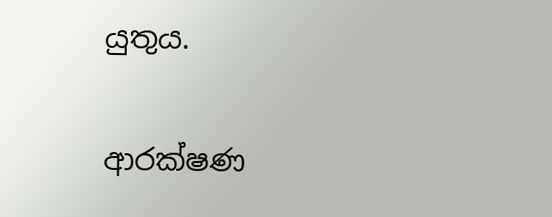යුතුය.

ආරක්ෂණ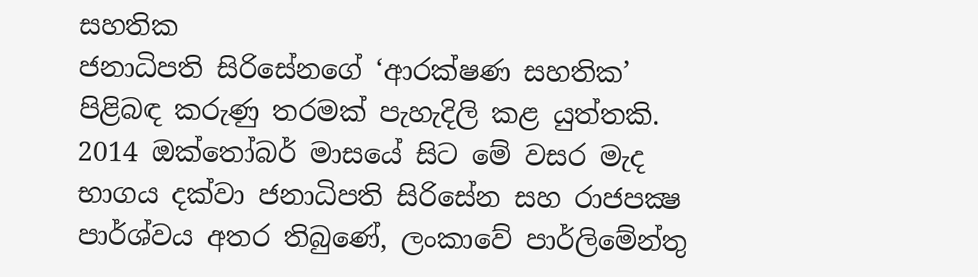සහතික
ජනාධිපති සිරිසේනගේ ‘ආරක්ෂණ සහතික’ පිළිබඳ කරුණු තරමක් පැහැදිලි කළ යුත්තකි. 2014 ඔක්තෝබර් මාසයේ සිට මේ වසර මැද භාගය දක්වා ජනාධිපති සිරිසේන සහ රාජපක්‍ෂ පාර්ශ්වය අතර තිබුණේ, ලංකාවේ පාර්ලිමේන්තු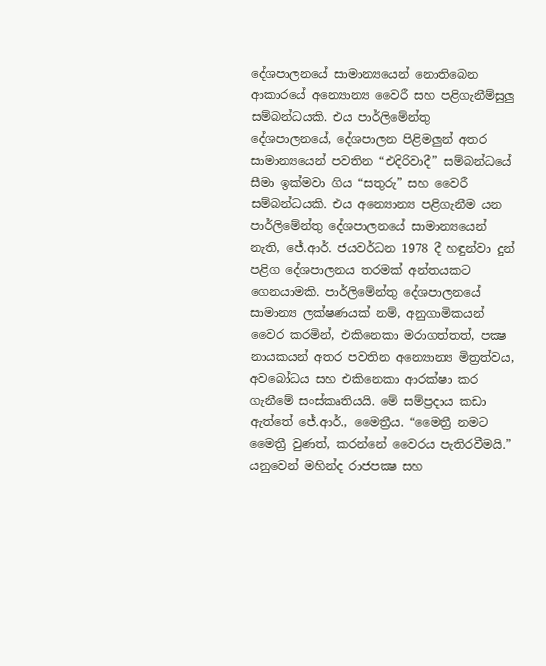දේශපාලනයේ සාමාන්‍යයෙන් නොතිබෙන ආකාරයේ අන්‍යොන්‍ය වෛරී සහ පළිගැනීම්සුලු සම්බන්ධයකි. එය පාර්ලිමේන්තු දේශපාලනයේ, දේශපාලන පිළිමලුන් අතර සාමාන්‍යයෙන් පවතින “එදිරිවාදී” සම්බන්ධයේ සීමා ඉක්මවා ගිය “සතුරු” සහ වෛරී සම්බන්ධයකි. එය අන්‍යොන්‍ය පළිගැනීම යන පාර්ලිමේන්තු දේශපාලනයේ සාමාන්‍යයෙන් නැති, ජේ.ආර්. ජයවර්ධන 1978 දී හඳුන්වා දුන් පළිග දේශපාලනය තරමක් අන්තයකට ගෙනයාමකි. පාර්ලිමේන්තු දේශපාලනයේ සාමාන්‍ය ලක්ෂණයක් නම්, අනුගාමිකයන් වෛර කරමින්, එකිනෙකා මරාගත්තත්, පක්‍ෂ නායකයන් අතර පවතින අන්‍යොන්‍ය මිත්‍රත්වය, අවබෝධය සහ එකිනෙකා ආරක්ෂා කර ගැනීමේ සංස්කෘතියයි. මේ සම්ප්‍රදාය කඩා ඇත්තේ ජේ.ආර්., මෛත්‍රීය. “මෛත්‍රී නමට මෛත්‍රී වුණත්, කරන්නේ වෛරය පැතිරවීමයි.” යනුවෙන් මහින්ද රාජපක්‍ෂ සහ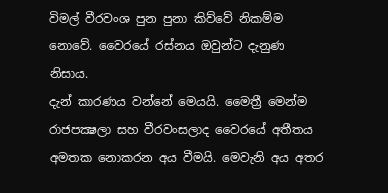විමල් වීරවංශ පුන පුනා කිව්වේ නිකම්ම නොවේ. වෛරයේ රස්නය ඔවුන්ට දැනුණ නිසාය.
දැන් කාරණය වන්නේ මෙයයි. මෛත්‍රී මෙන්ම රාජපක්‍ෂලා සහ වීරවංසලාද වෛරයේ අතීතය අමතක නොකරන අය වීමයි. මෙවැනි අය අතර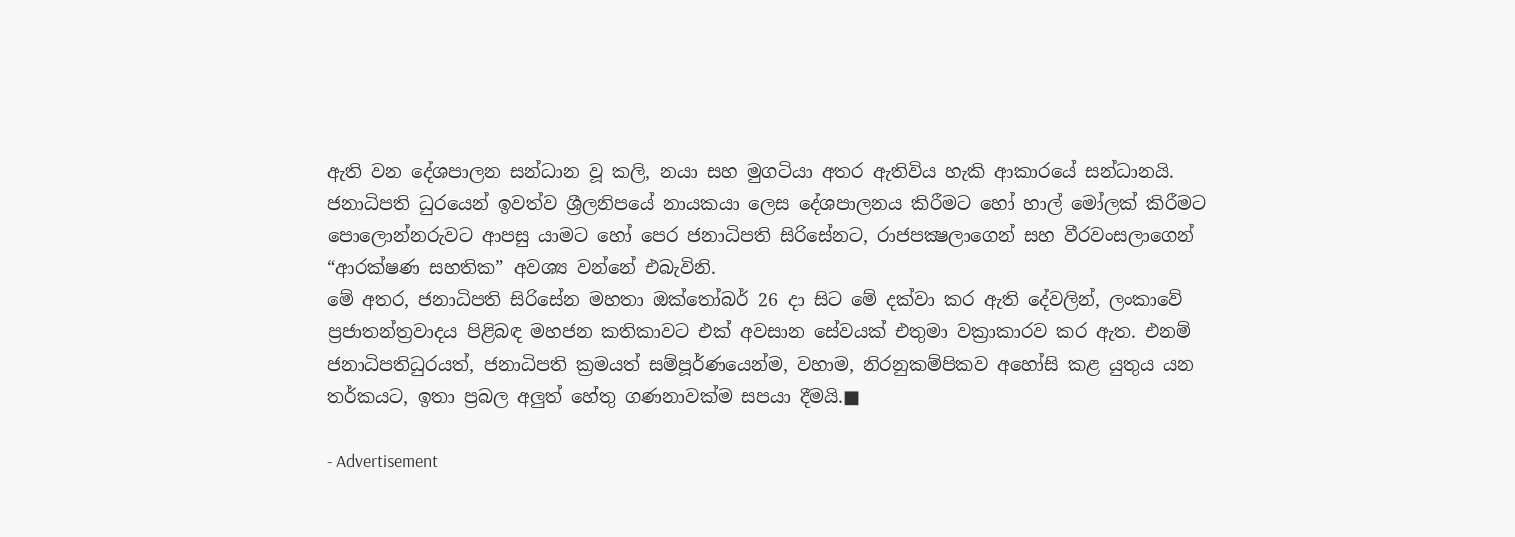ඇති වන දේශපාලන සන්ධාන වූ කලි, නයා සහ මුගටියා අතර ඇතිවිය හැකි ආකාරයේ සන්ධානයි. ජනාධිපති ධුරයෙන් ඉවත්ව ශ්‍රීලනිපයේ නායකයා ලෙස දේශපාලනය කිරීමට හෝ හාල් මෝලක් කිරීමට පොලොන්නරුවට ආපසු යාමට හෝ පෙර ජනාධිපති සිරිසේනට, රාජපක්‍ෂලාගෙන් සහ වීරවංසලාගෙන් “ආරක්ෂණ සහතික” අවශ්‍ය වන්නේ එබැවිනි.
මේ අතර, ජනාධිපති සිරිසේන මහතා ඔක්තෝබර් 26 දා සිට මේ දක්වා කර ඇති දේවලින්, ලංකාවේ ප්‍රජාතන්ත්‍රවාදය පිළිබඳ මහජන කතිකාවට එක් අවසාන සේවයක් එතුමා වක්‍රාකාරව කර ඇත. එනම් ජනාධිපතිධුරයත්, ජනාධිපති ක්‍රමයත් සම්පූර්ණයෙන්ම, වහාම, නිරනුකම්පිකව අහෝසි කළ යුතුය යන තර්කයට, ඉතා ප්‍රබල අලුත් හේතු ගණනාවක්ම සපයා දීමයි.■

- Advertisement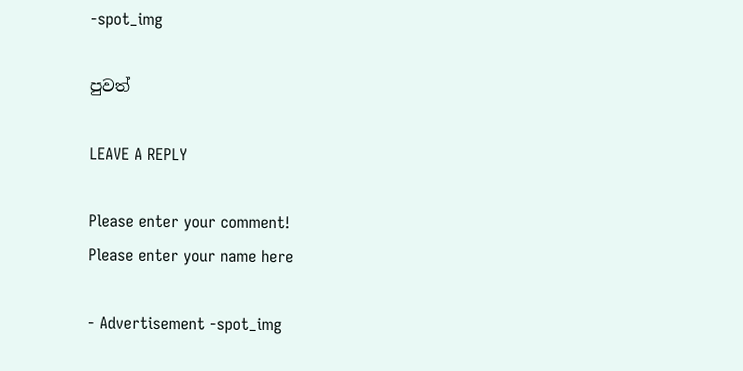-spot_img

පුවත්

LEAVE A REPLY

Please enter your comment!
Please enter your name here

- Advertisement -spot_img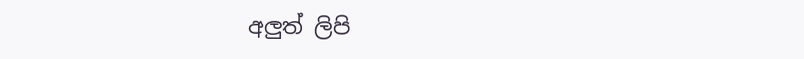අලුත් ලිපි